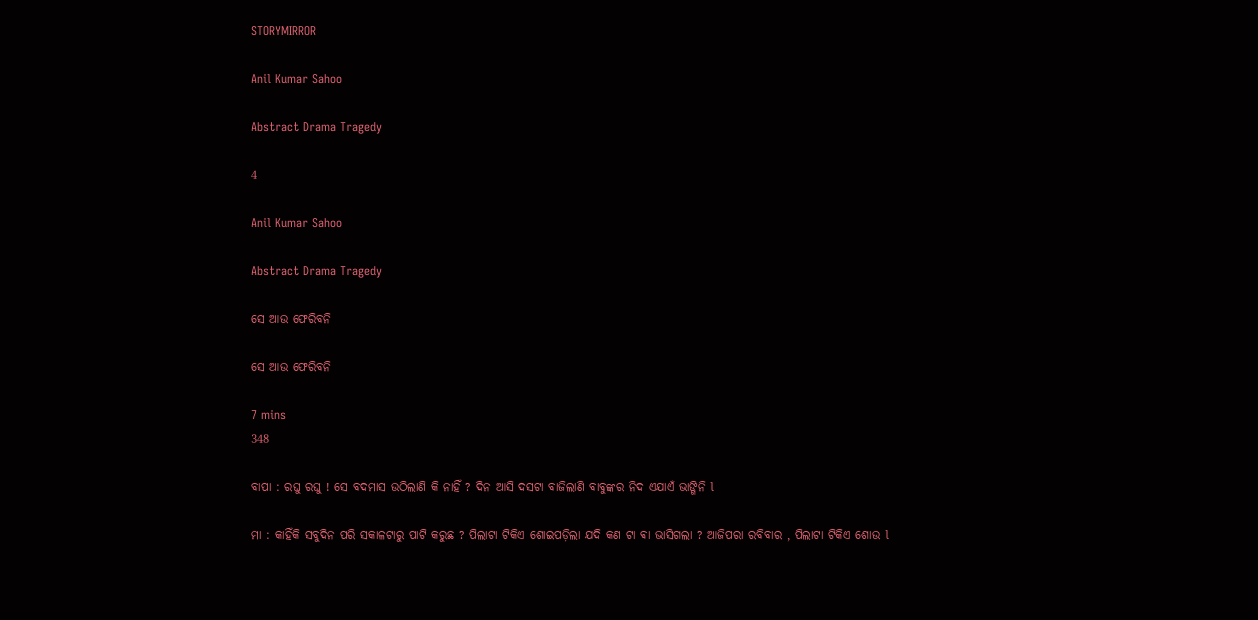STORYMIRROR

Anil Kumar Sahoo

Abstract Drama Tragedy

4

Anil Kumar Sahoo

Abstract Drama Tragedy

ସେ ଆଉ ଫେରିବନି

ସେ ଆଉ ଫେରିବନି

7 mins
348

ବାପା : ରଘୁ ରଘୁ ! ସେ ବଦମାସ ଉଠିଲାଣି କି ନାହିଁ ? ଦିନ ଆସି ଦସଟା ବାଜିଲାଣି ବାବୁଙ୍କର ନିଦ ଏଯାଏଁ ଭାଙ୍ଗିନି l

ମା : କାହିଁକି ସବୁଦିନ ପରି ସକାଳଟାରୁ ପାଟି କରୁଛ ? ପିଲାଟା ଟିକିଏ ଶୋଇପଡ଼ିଲା ଯଦି କଣ ଟା ଵା ଭାସିଗଲା ? ଆଜିପରା ରବିବାର , ପିଲାଟା ଟିକିଏ ଶୋଉ l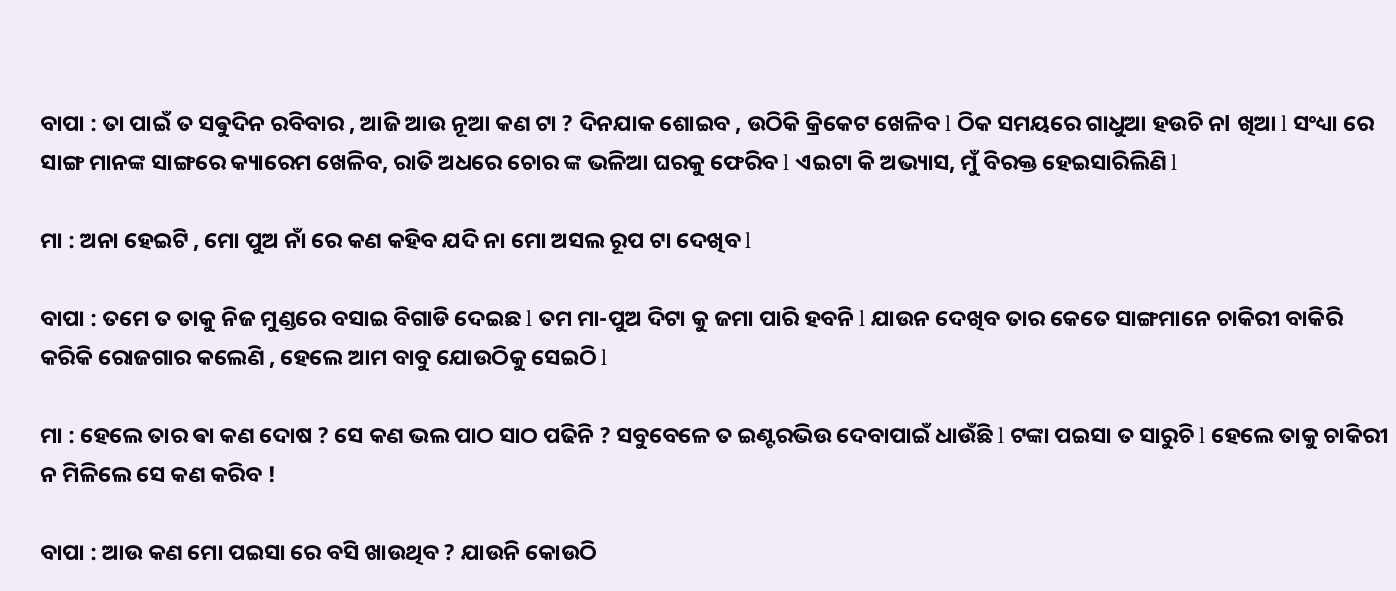ବାପା : ତା ପାଇଁ ତ ସଵୁଦିନ ରବିବାର , ଆଜି ଆଉ ନୂଆ କଣ ଟା ? ଦିନଯାକ ଶୋଇବ , ଉଠିକି କ୍ରିକେଟ ଖେଳିବ l ଠିକ ସମୟରେ ଗାଧୁଆ ହଉଚି ନl ଖିଆ l ସଂଧ୍ୟା ରେ ସାଙ୍ଗ ମାନଙ୍କ ସାଙ୍ଗରେ କ୍ୟାରେମ ଖେଳିବ, ରାତି ଅଧରେ ଚୋର ଙ୍କ ଭଳିଆ ଘରକୁ ଫେରିବ l ଏଇଟା କି ଅଭ୍ୟାସ, ମୁଁ ବିରକ୍ତ ହେଇସାରିଲିଣି l

ମା : ଅନା ହେଇଟି , ମୋ ପୁଅ ନାଁ ରେ କଣ କହିବ ଯଦି ନା ମୋ ଅସଲ ରୂପ ଟା ଦେଖିବ l

ବାପା : ତମେ ତ ତାକୁ ନିଜ ମୁଣ୍ଡରେ ବସାଇ ବିଗାଡି ଦେଇଛ l ତମ ମା-ପୁଅ ଦିଟା କୁ ଜମା ପାରି ହବନି l ଯାଉନ ଦେଖିବ ତାର କେତେ ସାଙ୍ଗମାନେ ଚାକିରୀ ବାକିରି କରିକି ରୋଜଗାର କଲେଣି , ହେଲେ ଆମ ବାବୁ ଯୋଉଠିକୁ ସେଇଠି l

ମା : ହେଲେ ତାର ଵା କଣ ଦୋଷ ? ସେ କଣ ଭଲ ପାଠ ସାଠ ପଢିନି ? ସବୁବେଳେ ତ ଇଣ୍ଟରଭିଉ ଦେବାପାଇଁ ଧାଉଁଛି l ଟଙ୍କା ପଇସା ତ ସାରୁଚି l ହେଲେ ତାକୁ ଚାକିରୀ ନ ମିଳିଲେ ସେ କଣ କରିବ !

ବାପା : ଆଉ କଣ ମୋ ପଇସା ରେ ବସି ଖାଉଥିବ ? ଯାଉନି କୋଉଠି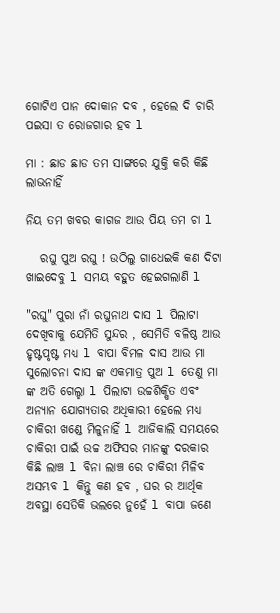ଗୋଟିଏ ପାନ ଦୋକାନ ଦବ , ହେଲେ ଦି ଚାରି ପଇସା ତ ରୋଜଗାର ହବ l

ମା : ଛାଡ ଛାଡ ତମ ସାଙ୍ଗରେ ଯୁକ୍ତି କରି କିଛି ଲାଭନାହିଁ

ନିୟ ତମ ଖବର କାଗଜ ଆଉ ପିୟ ତମ ଚା l

   ରଘୁ ପୁଅ ରଘୁ ! ଉଠିଲୁ ଗାଧେଇକି କଣ ଦିଟା ଖାଇଦେବୁ l ସମୟ ବହୁତ ହେଇଗଲାଣି l

"ରଘୁ" ପୁରା ନାଁ ରଘୁନାଥ ଦାସ l ପିଲାଟା ଦେଖିବାକୁ ଯେମିତି ସୁନ୍ଦର , ସେମିତି ବଳିଷ୍ଠ ଆଉ ହୃଷ୍ଟପୃଷ୍ଟ ମଧ୍ୟ l ବାପା ବିମଳ ଦାସ ଆଉ ମା ସୁଲୋଚନା ଦାସ ଙ୍କ ଏକମାତ୍ର ପୁଅ l ତେଣୁ ମା ଙ୍କ ଅତି ଗେଲ୍ହା l ପିଲାଟା ଉଚ୍ଚଶିକ୍ଷିତ ଏବଂ ଅନ୍ୟାନ ଯୋଗ୍ୟତାର ଅଧିକାରୀ ହେଲେ ମଧ୍ୟ ଚାକିରୀ ଖଣ୍ଡେ ମିଳୁନାହିଁ l ଆଜିକାଲି ସମୟରେ ଚାକିରୀ ପାଇଁ ଉଚ୍ଚ ଅଫିସର ମାନଙ୍କୁ ଦରକାର କିଛି ଲାଞ୍ଚ l ବିନା ଲାଞ୍ଚ ରେ ଚାକିରୀ ମିଳିବ ଅସମ୍ଭବ l କିନ୍ତୁ କଣ ହବ , ଘର ର ଆର୍ଥିକ ଅବସ୍ଥା ସେତିକି ଭଲରେ ନୁହେଁ l ବାପା ଜଣେ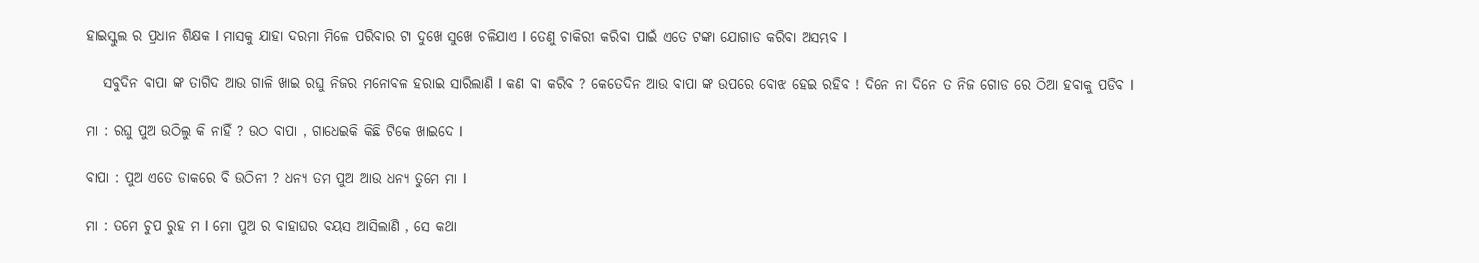ହାଇସ୍କୁଲ ର ପ୍ରଧାନ ଶିକ୍ଷକ l ମାସକୁ ଯାହା ଦରମା ମିଳେ ପରିବାର ଟା ଦୁଖେ ସୁଖେ ଚଳିଯାଏ l ତେଣୁ ଚାକିରୀ କରିବା ପାଇଁ ଏତେ ଟଙ୍କା ଯୋଗାଡ କରିବା ଅସମ୍ଭବ l

   ସବୁଦିନ ବାପା ଙ୍କ ତାଗିଦ ଆଉ ଗାଳି ଖାଇ ରଘୁ ନିଜର ମନୋବଳ ହରାଇ ସାରିଲାଣି l କଣ ଵା କରିବ ? କେତେଦିନ ଆଉ ବାପା ଙ୍କ ଉପରେ ବୋଝ ହେଇ ରହିବ ! ଦିନେ ନା ଦିନେ ତ ନିଜ ଗୋଡ ରେ ଠିଆ ହବାକୁ ପଡିବ l

ମା : ରଘୁ ପୁଅ ଉଠିଲୁ କି ନାହିଁ ? ଉଠ ବାପା , ଗାଧେଇକି କିଛି ଟିକେ ଖାଇଦେ l

ବାପା : ପୁଅ ଏତେ ଡାକରେ ବି ଉଠିନୀ ? ଧନ୍ୟ ତମ ପୁଅ ଆଉ ଧନ୍ୟ ତୁମେ ମା l

ମା : ତମେ ଚୁପ ରୁହ ମ l ମୋ ପୁଅ ର ବାହାଘର ବୟସ ଆସିଲାଣି , ସେ କଥା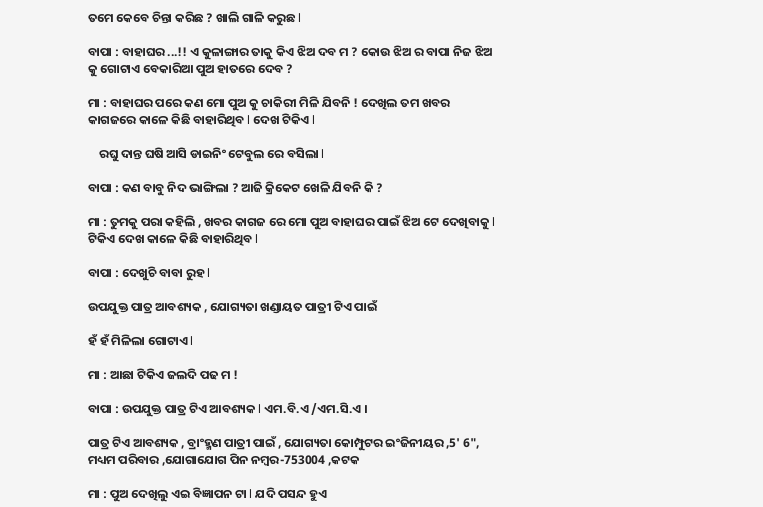ତମେ କେବେ ଚିନ୍ତା କରିଛ ? ଖାଲି ଗାଳି କରୁଛ l

ବାପା : ବାହାଘର ...!! ଏ କୁଳାଙ୍ଗାର ତାକୁ କିଏ ଝିଅ ଦବ ମ ? କୋଉ ଝିଅ ର ବାପା ନିଜ ଝିଅ କୁ ଗୋଟାଏ ବେକାରିଆ ପୁଅ ହାତରେ ଦେବ ?

ମା : ବାହାଘର ପରେ କଣ ମୋ ପୁଅ କୁ ଚାକିରୀ ମିଳି ଯିବନି ! ଦେଖିଲ ତମ ଖବର କାଗଜରେ କାଳେ କିଛି ବାହାରିଥିବ l ଦେଖ ଟିକିଏ l

    ରଘୁ ଦାନ୍ତ ଘଷି ଆସି ଡାଇନିଂ ଟେବୁଲ ରେ ବସିଲା l

ବାପା : କଣ ବାବୁ ନିଦ ଭାଙ୍ଗିଲା ? ଆଜି କ୍ରିକେଟ ଖେଳି ଯିବନି କି ?

ମା : ତୁମକୁ ପରା କହିଲି , ଖବର କାଗଜ ରେ ମୋ ପୁଅ ବାହାଘର ପାଇଁ ଝିଅ ଟେ ଦେଖିବାକୁ l ଟିକିଏ ଦେଖ କାଳେ କିଛି ବାହାରିଥିବ l

ବାପା : ଦେଖୁଚି ବାବା ରୁହ l

ଉପଯୁକ୍ତ ପାତ୍ର ଆବଶ୍ୟକ , ଯୋଗ୍ୟତା ଖଣ୍ଡାୟତ ପାତ୍ରୀ ଟିଏ ପାଇଁ

ହଁ ହଁ ମିଳିଲା ଗୋଟାଏ l

ମା : ଆଛା ଟିକିଏ ଜଲଦି ପଢ ମ !

ବାପା : ଉପଯୁକ୍ତ ପାତ୍ର ଟିଏ ଆବଶ୍ୟକ l ଏମ.ବି.ଏ /ଏମ.ସି.ଏ ।

ପାତ୍ର ଟିଏ ଆବଶ୍ୟକ , ବ୍ରାଂହ୍ମଣ ପାତ୍ରୀ ପାଇଁ , ଯୋଗ୍ୟତା କୋମ୍ପୁଟର ଇଂଜିନୀୟର ,5' 6", ମଧ୍ୟମ ପରିବାର ,ଯୋଗାଯୋଗ ପିନ ନମ୍ବର-753004 ,କଟକ

ମା : ପୁଅ ଦେଖିଲୁ ଏଇ ବିଜ୍ଞାପନ ଟା l ଯଦି ପସନ୍ଦ ହୁଏ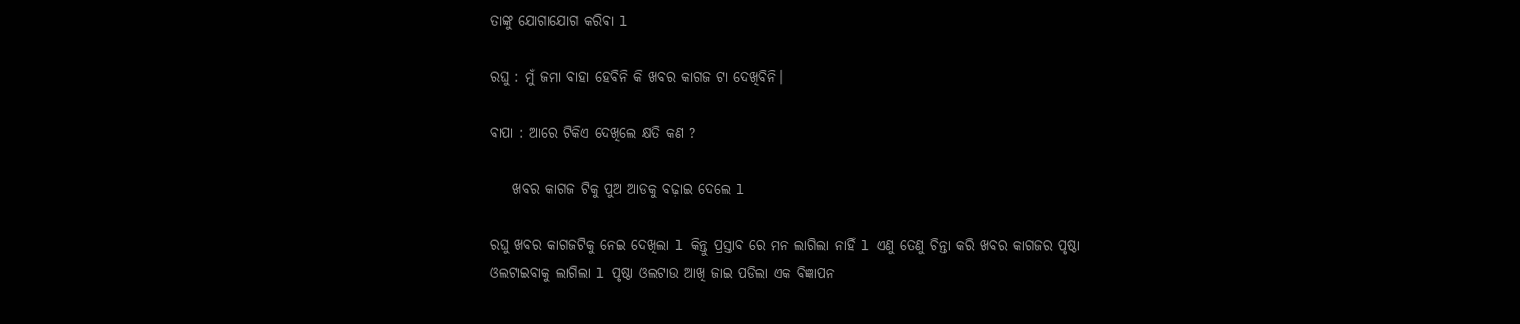ତାଙ୍କୁ ଯୋଗାଯୋଗ କରିଵା l

ରଘୁ : ମୁଁ ଜମା ବାହା ହେବିନି କି ଖବର କାଗଜ ଟା ଦେଖିବିନି।

ବାପା : ଆରେ ଟିକିଏ ଦେଖିଲେ କ୍ଷତି କଣ ?

    ଖବର କାଗଜ ଟିକୁ ପୁଅ ଆଡକୁ ବଢ଼ାଇ ଦେଲେ l

ରଘୁ ଖବର କାଗଜଟିକୁ ନେଇ ଦେଖିଲା l କିନ୍ତୁ ପ୍ରସ୍ତାବ ରେ ମନ ଲାଗିଲା ନାହିଁ l ଏଣୁ ତେଣୁ ଚିନ୍ତା କରି ଖବର କାଗଜର ପୃଷ୍ଠା ଓଲଟାଇବାକୁ ଲାଗିଲା l ପୃଷ୍ଠା ଓଲଟାଉ ଆଖି ଜାଇ ପଡିଲା ଏକ ବିଜ୍ଞାପନ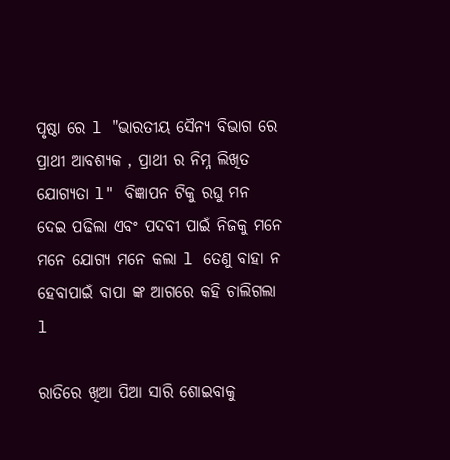ପୃଷ୍ଠା ରେ l "ଭାରତୀୟ ସୈନ୍ୟ ବିଭାଗ ରେ ପ୍ରାଥୀ ଆବଶ୍ୟକ , ପ୍ରାଥୀ ର ନିମ୍ନ ଲିଖିତ ଯୋଗ୍ୟତା l" ବିଜ୍ଞାପନ ଟିକୁ ରଘୁ ମନ ଦେଇ ପଢିଲା ଏବଂ ପଦବୀ ପାଇଁ ନିଜକୁ ମନେ ମନେ ଯୋଗ୍ୟ ମନେ କଲା l ତେଣୁ ବାହା ନ ହେବାପାଇଁ ବାପା ଙ୍କ ଆଗରେ କହି ଚାଲିଗଲା l

ରାତିରେ ଖିଆ ପିଆ ସାରି ଶୋଇବାକୁ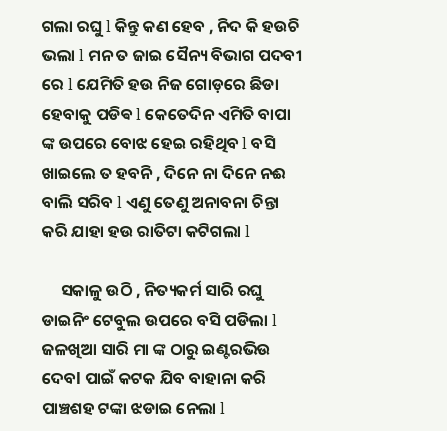ଗଲା ରଘୁ l କିନ୍ତୁ କଣ ହେବ , ନିଦ କି ହଉଚି ଭଲା l ମନ ତ ଜାଇ ସୈନ୍ୟ ବିଭାଗ ପଦବୀ ରେ l ଯେମିତି ହଉ ନିଜ ଗୋଡ଼ରେ ଛିଡା ହେବାକୁ ପଡିଵ l କେତେଦିନ ଏମିତି ବାପା ଙ୍କ ଉପରେ ବୋଝ ହେଇ ରହିଥିବ l ବସି ଖାଇଲେ ତ ହବନି , ଦିନେ ନା ଦିନେ ନଈ ବାଲି ସରିବ l ଏଣୁ ତେଣୁ ଅନାବନା ଚିନ୍ତା କରି ଯାହା ହଉ ରାତିଟା କଟିଗଲା l

     ସକାଳୁ ଉଠି , ନିତ୍ୟକର୍ମ ସାରି ରଘୁ ଡାଇନିଂ ଟେବୁଲ ଉପରେ ବସି ପଡିଲା l ଜଳଖିଆ ସାରି ମା ଙ୍କ ଠାରୁ ଇଣ୍ଟରଭିଉ ଦେବl ପାଇଁ କଟକ ଯିବ ବାହାନା କରି ପାଞ୍ଚଶହ ଟଙ୍କା ଝଡାଇ ନେଲା l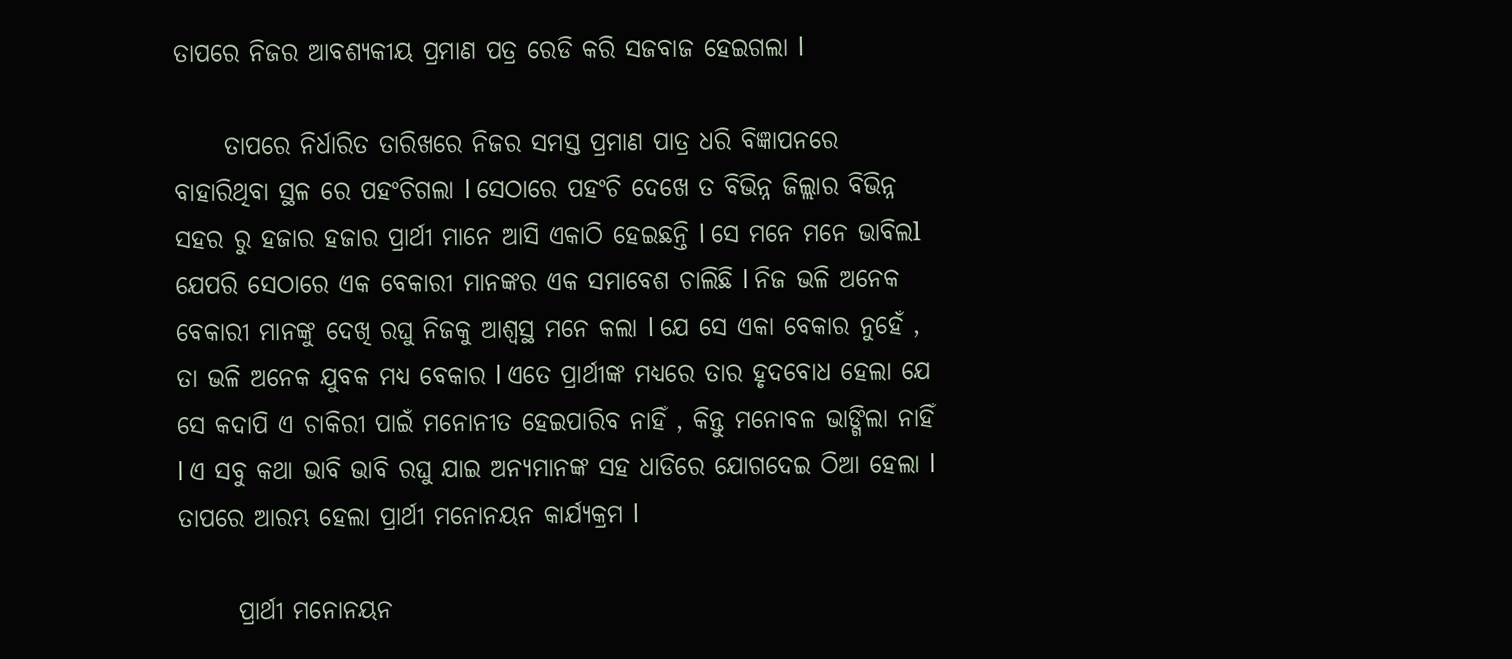ତାପରେ ନିଜର ଆବଶ୍ୟକୀୟ ପ୍ରମାଣ ପତ୍ର ରେଡି କରି ସଜବାଜ ହେଇଗଲା l

     ତାପରେ ନିର୍ଧାରିତ ତାରିଖରେ ନିଜର ସମସ୍ତ ପ୍ରମାଣ ପାତ୍ର ଧରି ବିଜ୍ଞାପନରେ ବାହାରିଥିବା ସ୍ଥଳ ରେ ପହଂଚିଗଲା l ସେଠାରେ ପହଂଚି ଦେଖେ ତ ବିଭିନ୍ନ ଜିଲ୍ଲାର ବିଭିନ୍ନ ସହର ରୁ ହଜାର ହଜାର ପ୍ରାର୍ଥୀ ମାନେ ଆସି ଏକାଠି ହେଇଛନ୍ତି l ସେ ମନେ ମନେ ଭାବିଲl ଯେପରି ସେଠାରେ ଏକ ବେକାରୀ ମାନଙ୍କର ଏକ ସମାବେଶ ଚାଲିଛି l ନିଜ ଭଳି ଅନେକ ବେକାରୀ ମାନଙ୍କୁ ଦେଖି ରଘୁ ନିଜକୁ ଆଶ୍ୱସ୍ଥ ମନେ କଲା l ଯେ ସେ ଏକା ବେକାର ନୁହେଁ , ତା ଭଳି ଅନେକ ଯୁବକ ମଧ୍ୟ ବେକାର l ଏତେ ପ୍ରାର୍ଥୀଙ୍କ ମଧ୍ୟରେ ତାର ହୃଦବୋଧ ହେଲା ଯେ ସେ କଦାପି ଏ ଚାକିରୀ ପାଇଁ ମନୋନୀତ ହେଇପାରିବ ନାହିଁ , କିନ୍ତୁ ମନୋବଳ ଭାଙ୍ଗିଲା ନାହିଁ l ଏ ସବୁ କଥା ଭାବି ଭାବି ରଘୁ ଯାଇ ଅନ୍ୟମାନଙ୍କ ସହ ଧାଡିରେ ଯୋଗଦେଇ ଠିଆ ହେଲା l ତାପରେ ଆରମ୍ଭ ହେଲା ପ୍ରାର୍ଥୀ ମନୋନୟନ କାର୍ଯ୍ୟକ୍ରମ l

      ପ୍ରାର୍ଥୀ ମନୋନୟନ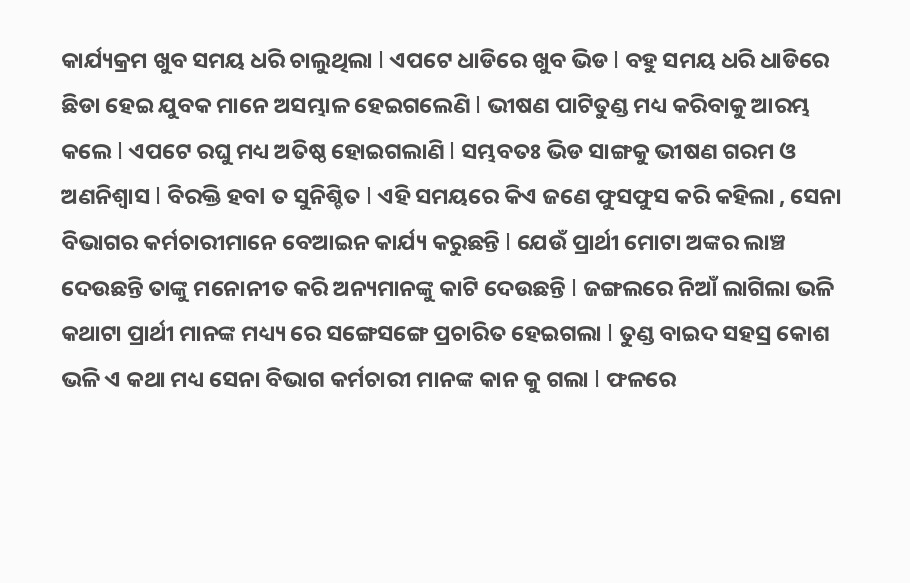କାର୍ଯ୍ୟକ୍ରମ ଖୁବ ସମୟ ଧରି ଚାଲୁଥିଲା l ଏପଟେ ଧାଡିରେ ଖୁବ ଭିଡ l ବହୁ ସମୟ ଧରି ଧାଡିରେ ଛିଡା ହେଇ ଯୁବକ ମାନେ ଅସମ୍ଭାଳ ହେଇଗଲେଣି l ଭୀଷଣ ପାଟିତୁଣ୍ଡ ମଧ୍ୟ କରିବାକୁ ଆରମ୍ଭ କଲେ l ଏପଟେ ରଘୁ ମଧ୍ୟ ଅତିଷ୍ଠ ହୋଇଗଲାଣି l ସମ୍ଭବତଃ ଭିଡ ସାଙ୍ଗକୁ ଭୀଷଣ ଗରମ ଓ ଅଣନିଶ୍ୱାସ l ବିରକ୍ତି ହବl ତ ସୁନିଶ୍ଚିତ l ଏହି ସମୟରେ କିଏ ଜଣେ ଫୁସଫୁସ କରି କହିଲା , ସେନା ବିଭାଗର କର୍ମଚାରୀମାନେ ବେଆଇନ କାର୍ଯ୍ୟ କରୁଛନ୍ତି l ଯେଉଁ ପ୍ରାର୍ଥୀ ମୋଟା ଅଙ୍କର ଲାଞ୍ଚ ଦେଉଛନ୍ତି ତାଙ୍କୁ ମନୋନୀତ କରି ଅନ୍ୟମାନଙ୍କୁ କାଟି ଦେଉଛନ୍ତି l ଜଙ୍ଗଲରେ ନିଆଁ ଲାଗିଲା ଭଳି କଥାଟା ପ୍ରାର୍ଥୀ ମାନଙ୍କ ମଧ୍ୟ୍ୟ ରେ ସଙ୍ଗେସଙ୍ଗେ ପ୍ରଚାରିତ ହେଇଗଲା l ତୁଣ୍ଡ ବାଇଦ ସହସ୍ର କୋଶ ଭଳି ଏ କଥା ମଧ୍ୟ ସେନା ବିଭାଗ କର୍ମଚାରୀ ମାନଙ୍କ କାନ କୁ ଗଲା l ଫଳରେ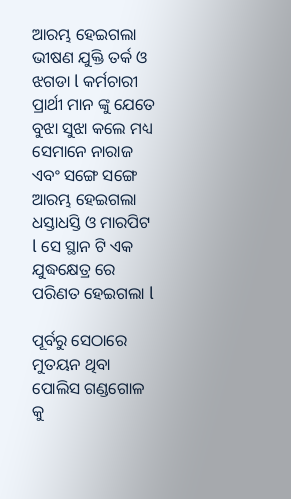ଆରମ୍ଭ ହେଇଗଲା ଭୀଷଣ ଯୁକ୍ତି ତର୍କ ଓ ଝଗଡା l କର୍ମଚାରୀ ପ୍ରାର୍ଥୀ ମାନ ଙ୍କୁ ଯେତେ ବୁଝା ସୁଝା କଲେ ମଧ୍ୟ ସେମାନେ ନାରାଜ ଏବଂ ସଙ୍ଗେ ସଙ୍ଗେ ଆରମ୍ଭ ହେଇଗଲା ଧସ୍ତାଧସ୍ତି ଓ ମାରପିଟ l ସେ ସ୍ଥାନ ଟି ଏକ ଯୁଦ୍ଧକ୍ଷେତ୍ର ରେ ପରିଣତ ହେଇଗଲା l

ପୂର୍ବରୁ ସେଠାରେ ମୁତୟନ ଥିବା ପୋଲିସ ଗଣ୍ଡଗୋଳ କୁ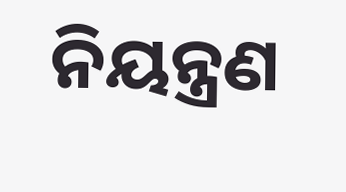ନିୟନ୍ତ୍ରଣ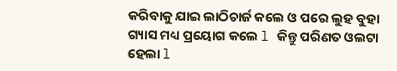କରିବାକୁ ଯାଇ ଲାଠିଚାର୍ଜ କଲେ ଓ ପରେ ଲୁହ ବୁହା ଗ୍ୟାସ ମଧ୍ୟ ପ୍ରୟୋଗ କଲେ l କିନ୍ତୁ ପରିଣତ ଓଲଟା ହେଲା l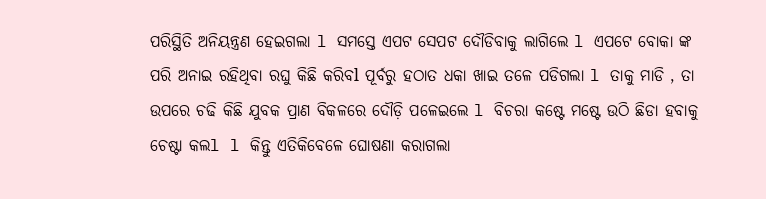ପରିସ୍ଥିତି ଅନିୟନ୍ତ୍ରଣ ହେଇଗଲା l ସମସ୍ତେ ଏପଟ ସେପଟ ଦୌଡିବାକୁ ଲାଗିଲେ l ଏପଟେ ବୋକା ଙ୍କ ପରି ଅନାଇ ରହିଥିବା ରଘୁ କିଛି କରିବl ପୂର୍ବରୁ ହଠାତ ଧକା ଖାଇ ତଳେ ପଡିଗଲା l ତାକୁ ମାଡି , ତା ଉପରେ ଚଢି କିଛି ଯୁବକ ପ୍ରାଣ ବିକଳରେ ଦୌଡ଼ି ପଳେଇଲେ l ବିଚରା କଷ୍ଟେ ମଷ୍ଟେ ଉଠି ଛିଡା ହବାକୁ ଚେଷ୍ଟା କଲl l କିନ୍ତୁ ଏତିକିବେଳେ ଘୋଷଣା କରାଗଲା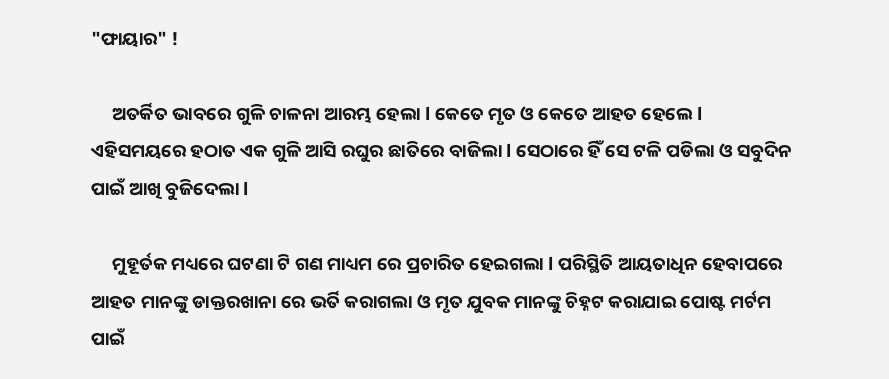"ଫାୟାର" !

     ଅତର୍କିତ ଭାବରେ ଗୁଳି ଚାଳନା ଆରମ୍ଭ ହେଲା l କେତେ ମୃତ ଓ କେତେ ଆହତ ହେଲେ l ଏହିସମୟରେ ହଠାତ ଏକ ଗୁଳି ଆସି ରଘୁର ଛାତିରେ ବାଜିଲା l ସେଠାରେ ହିଁ ସେ ଟଳି ପଡିଲା ଓ ସବୁଦିନ ପାଇଁ ଆଖି ବୁଜିଦେଲା l

     ମୁହୂର୍ତକ ମଧ୍ୟରେ ଘଟଣା ଟି ଗଣ ମାଧ୍ୟମ ରେ ପ୍ରଚାରିତ ହେଇଗଲା l ପରିସ୍ଥିତି ଆୟତାଧିନ ହେବାପରେ ଆହତ ମାନଙ୍କୁ ଡାକ୍ତରଖାନା ରେ ଭର୍ତି କରାଗଲା ଓ ମୃତ ଯୁବକ ମାନଙ୍କୁ ଚିହ୍ନଟ କରାଯାଇ ପୋଷ୍ଟ ମର୍ଟମ ପାଇଁ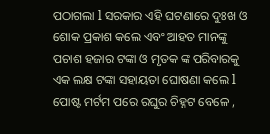ପଠାଗଲା l ସରକାର ଏହି ଘଟଣାରେ ଦୁଃଖ ଓ ଶୋକ ପ୍ରକାଶ କଲେ ଏବଂ ଆହତ ମାନଙ୍କୁ ପଚାଶ ହଜାର ଟଙ୍କା ଓ ମୃତକ ଙ୍କ ପରିବାରକୁ ଏକ ଲକ୍ଷ ଟଙ୍କା ସହାୟତା ଘୋଷଣା କଲେ l ପୋଷ୍ଟ ମର୍ଟମ ପରେ ରଘୁର ଚିହ୍ନଟ ବେଳେ ,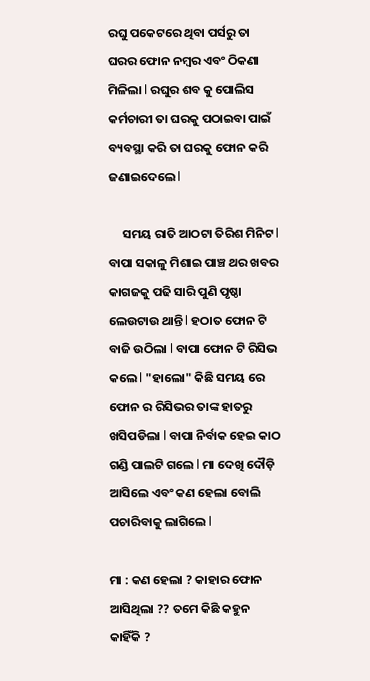ରଘୁ ପକେଟରେ ଥିବା ପର୍ସରୁ ତା ଘରର ଫୋନ ନମ୍ବର ଏବଂ ଠିକଣା ମିଳିଲା l ରଘୁର ଶବ କୁ ପୋଲିସ କର୍ମଚାରୀ ତା ଘରକୁ ପଠାଇବା ପାଇଁ ବ୍ୟବସ୍ଥା କରି ତା ଘରକୁ ଫୋନ କରି ଜଣାଇଦେଲେ l

     ସମୟ ରାତି ଆଠଟା ତିରିଶ ମିନିଟ l ବାପା ସକାଳୁ ମିଶାଇ ପାଞ୍ଚ ଥର ଖବର କାଗଜକୁ ପଢି ସାରି ପୁଣି ପୃଷ୍ଠା ଲେଉଟାଉ ଥାନ୍ତି l ହଠାତ ଫୋନ ଟି ବାଜି ଉଠିଲା l ବାପା ଫୋନ ଟି ରିସିଭ କଲେ l "ହାଲୋ" କିଛି ସମୟ ରେ ଫୋନ ର ରିସିଭର ତାଙ୍କ ହାତରୁ ଖସିପଡିଲା l ବାପା ନିର୍ବାକ ହେଇ କାଠ ଗଣ୍ଡି ପାଲଟି ଗଲେ l ମା ଦେଖି ଦୌଡ଼ି ଆସିଲେ ଏବଂ କଣ ହେଲା ବୋଲି ପଚାରିବାକୁ ଲାଗିଲେ l

ମା : କଣ ହେଲା ? କାହାର ଫୋନ ଆସିଥିଲା ?? ତମେ କିଛି କହୁନ କାହିଁକି ?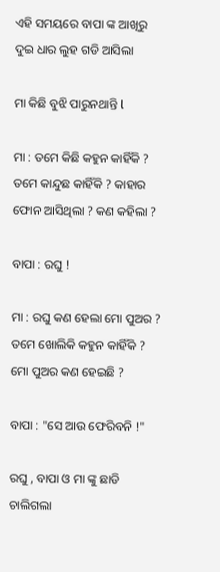ଏହି ସମୟରେ ବାପା ଙ୍କ ଆଖିରୁ ଦୁଇ ଧାର ଲୁହ ଗଡି ଆସିଲା

ମା କିଛି ବୁଝି ପାରୁନଥାନ୍ତି l

ମା : ତମେ କିଛି କହୁନ କାହିଁକି ? ତମେ କାନ୍ଦୁଛ କାହିଁକି ? କାହାର ଫୋନ ଆସିଥିଲା ? କଣ କହିଲା ?

ବାପା : ରଘୁ !

ମା : ରଘୁ କଣ ହେଲା ମୋ ପୁଅର ? ତମେ ଖୋଲିକି କହୁନ କାହିଁକି ? ମୋ ପୁଅର କଣ ହେଇଛି ?

ବାପା : "ସେ ଆଉ ଫେରିବନି !"

ରଘୁ , ବାପା ଓ ମା ଙ୍କୁ ଛାଡି ଚାଲିଗଲା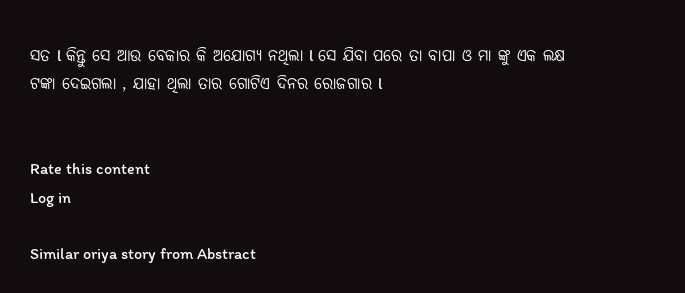ସତ l କିନ୍ତୁ ସେ ଆଉ ବେକାର କି ଅଯୋଗ୍ୟ ନଥିଲା l ସେ ଯିବା ପରେ ତା ବାପା ଓ ମା ଙ୍କୁ ଏକ ଲକ୍ଷ ଟଙ୍କା ଦେଇଗଲା , ଯାହା ଥିଲା ତାର ଗୋଟିଏ ଦିନର ରୋଜଗାର l


Rate this content
Log in

Similar oriya story from Abstract